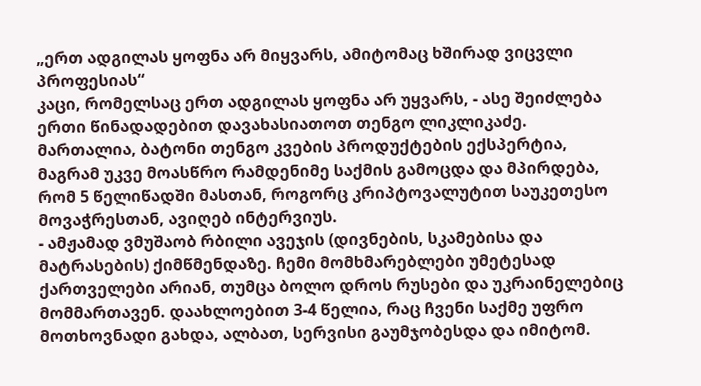„ერთ ადგილას ყოფნა არ მიყვარს, ამიტომაც ხშირად ვიცვლი პროფესიას“
კაცი, რომელსაც ერთ ადგილას ყოფნა არ უყვარს, - ასე შეიძლება ერთი წინადადებით დავახასიათოთ თენგო ლიკლიკაძე. მართალია, ბატონი თენგო კვების პროდუქტების ექსპერტია, მაგრამ უკვე მოასწრო რამდენიმე საქმის გამოცდა და მპირდება, რომ 5 წელიწადში მასთან, როგორც კრიპტოვალუტით საუკეთესო მოვაჭრესთან, ავიღებ ინტერვიუს.
- ამჟამად ვმუშაობ რბილი ავეჯის (დივნების, სკამებისა და მატრასების) ქიმწმენდაზე. ჩემი მომხმარებლები უმეტესად ქართველები არიან, თუმცა ბოლო დროს რუსები და უკრაინელებიც მომმართავენ. დაახლოებით 3-4 წელია, რაც ჩვენი საქმე უფრო მოთხოვნადი გახდა, ალბათ, სერვისი გაუმჯობესდა და იმიტომ.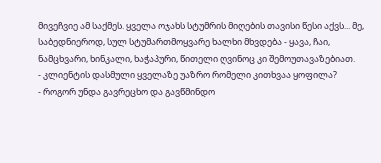მივეჩვიე ამ საქმეს. ყველა ოჯახს სტუმრის მიღების თავისი წესი აქვს... მე, საბედნიეროდ, სულ სტუმართმოყვარე ხალხი მხვდება - ყავა, ჩაი, ნამცხვარი, ხინკალი, ხაჭაპური, წითელი ღვინოც კი შემოუთავაზებიათ.
- კლიენტის დასმული ყველაზე უაზრო რომელი კითხვაა ყოფილა?
- როგორ უნდა გავრეცხო და გავწმინდო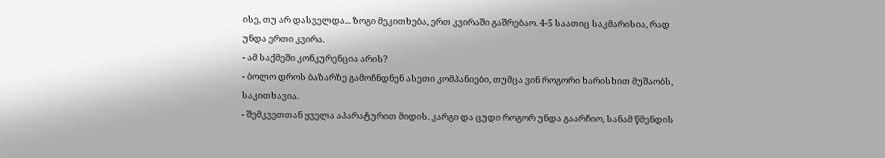ისე, თუ არ დასველდა... ზოგი მეკითხება, ერთ კვირაში გაშრებაო. 4-5 საათიც საკმარისია, რად უნდა ერთი კვირა.
- ამ საქმეში კონკურენცია არის?
- ბოლო დროს ბაზარზე გამოჩნდნენ ასეთი კომპანიები, თუმცა ვინ როგორი ხარისხით მუშაობს, საკითხავია.
- შემკვეთთან ყველა აპარატურით მიდის. კარგი და ცუდი როგორ უნდა გაარჩიო, სანამ წმენდის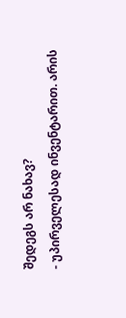შედეგს არ ნახავ?
- უპირველესად ინვენტარით. არის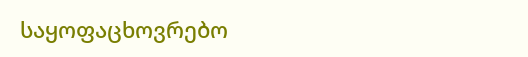საყოფაცხოვრებო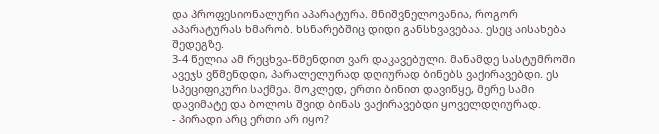და პროფესიონალური აპარატურა. მნიშვნელოვანია, როგორ აპარატურას ხმარობ. ხსნარებშიც დიდი განსხვავებაა. ესეც აისახება შედეგზე.
3-4 წელია ამ რეცხვა-წმენდით ვარ დაკავებული. მანამდე სასტუმროში ავეჯს ვწმენდდი, პარალელურად დღიურად ბინებს ვაქირავებდი. ეს სპეციფიკური საქმეა. მოკლედ, ერთი ბინით დავიწყე, მერე სამი დავიმატე და ბოლოს შვიდ ბინას ვაქირავებდი ყოველდღიურად.
- პირადი არც ერთი არ იყო?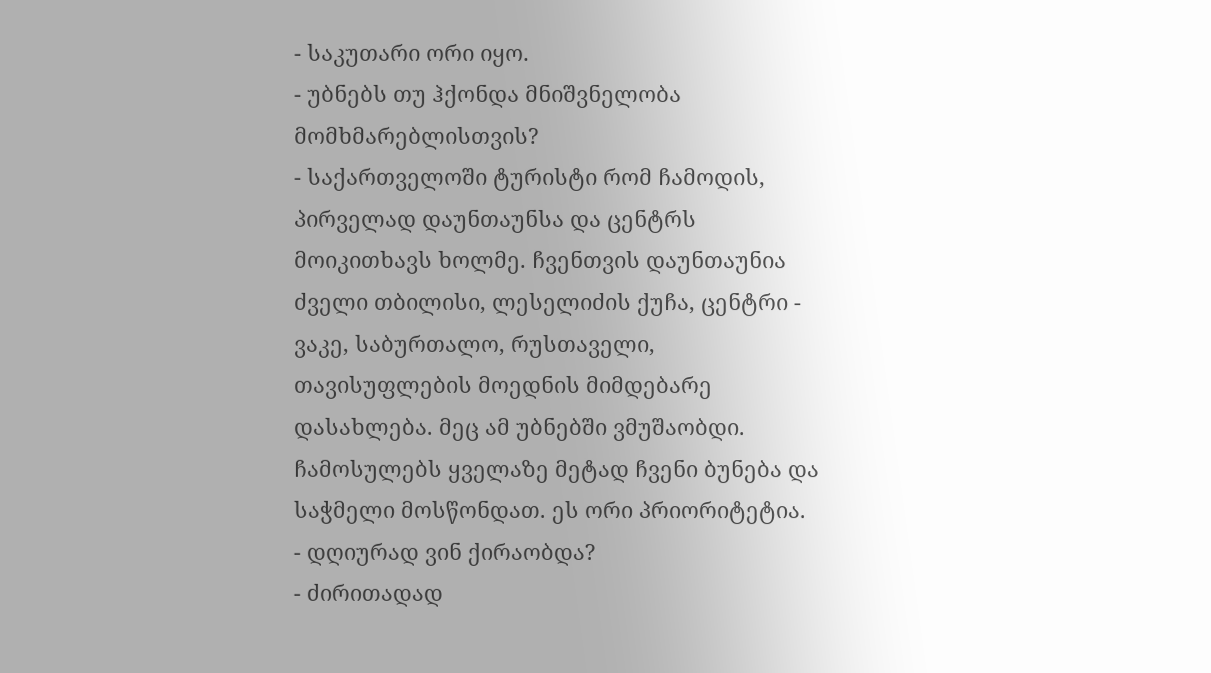- საკუთარი ორი იყო.
- უბნებს თუ ჰქონდა მნიშვნელობა მომხმარებლისთვის?
- საქართველოში ტურისტი რომ ჩამოდის, პირველად დაუნთაუნსა და ცენტრს მოიკითხავს ხოლმე. ჩვენთვის დაუნთაუნია ძველი თბილისი, ლესელიძის ქუჩა, ცენტრი - ვაკე, საბურთალო, რუსთაველი, თავისუფლების მოედნის მიმდებარე დასახლება. მეც ამ უბნებში ვმუშაობდი. ჩამოსულებს ყველაზე მეტად ჩვენი ბუნება და საჭმელი მოსწონდათ. ეს ორი პრიორიტეტია.
- დღიურად ვინ ქირაობდა?
- ძირითადად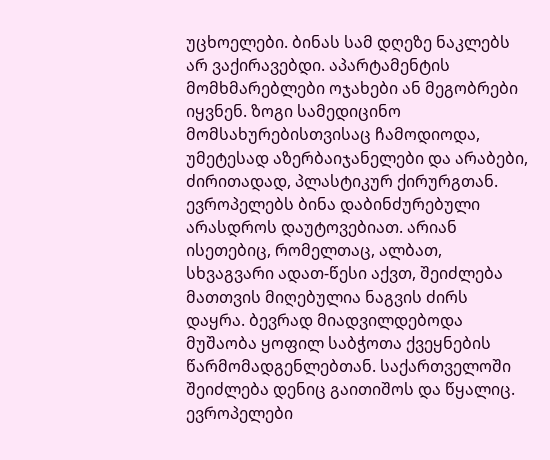უცხოელები. ბინას სამ დღეზე ნაკლებს არ ვაქირავებდი. აპარტამენტის მომხმარებლები ოჯახები ან მეგობრები იყვნენ. ზოგი სამედიცინო მომსახურებისთვისაც ჩამოდიოდა, უმეტესად აზერბაიჯანელები და არაბები, ძირითადად, პლასტიკურ ქირურგთან. ევროპელებს ბინა დაბინძურებული არასდროს დაუტოვებიათ. არიან ისეთებიც, რომელთაც, ალბათ, სხვაგვარი ადათ-წესი აქვთ, შეიძლება მათთვის მიღებულია ნაგვის ძირს დაყრა. ბევრად მიადვილდებოდა მუშაობა ყოფილ საბჭოთა ქვეყნების წარმომადგენლებთან. საქართველოში შეიძლება დენიც გაითიშოს და წყალიც. ევროპელები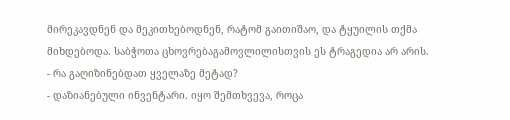მირეკავდნენ და მეკითხებოდნენ, რატომ გაითიშაო, და ტყუილის თქმა მიხდებოდა. საბჭოთა ცხოვრებაგამოვლილისთვის ეს ტრაგედია არ არის.
- რა გაღიზინებდათ ყველაზე მეტად?
- დაზიანებული ინვენტარი. იყო შემთხვევა, როცა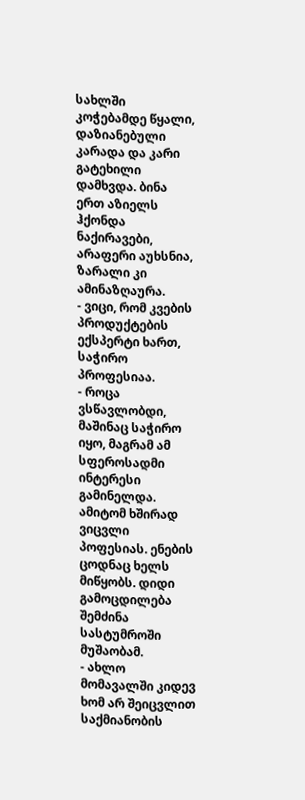სახლში კოჭებამდე წყალი, დაზიანებული კარადა და კარი გატეხილი დამხვდა. ბინა ერთ აზიელს ჰქონდა ნაქირავები, არაფერი აუხსნია, ზარალი კი ამინაზღაურა.
- ვიცი, რომ კვების პროდუქტების ექსპერტი ხართ, საჭირო პროფესიაა.
- როცა ვსწავლობდი, მაშინაც საჭირო იყო, მაგრამ ამ სფეროსადმი ინტერესი გამინელდა. ამიტომ ხშირად ვიცვლი პოფესიას. ენების ცოდნაც ხელს მიწყობს. დიდი გამოცდილება შემძინა სასტუმროში მუშაობამ.
- ახლო მომავალში კიდევ ხომ არ შეიცვლით საქმიანობის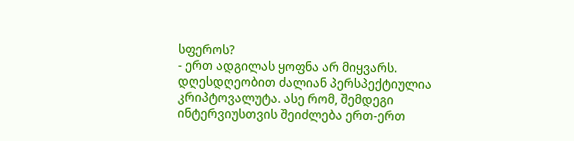სფეროს?
- ერთ ადგილას ყოფნა არ მიყვარს. დღესდღეობით ძალიან პერსპექტიულია კრიპტოვალუტა. ასე რომ, შემდეგი ინტერვიუსთვის შეიძლება ერთ-ერთ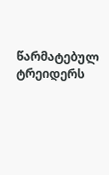წარმატებულ ტრეიდერს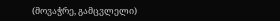(მოვაჭრე, გამცვლელი)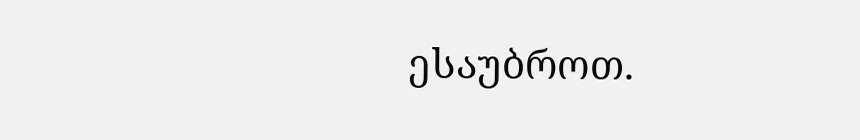ესაუბროთ.